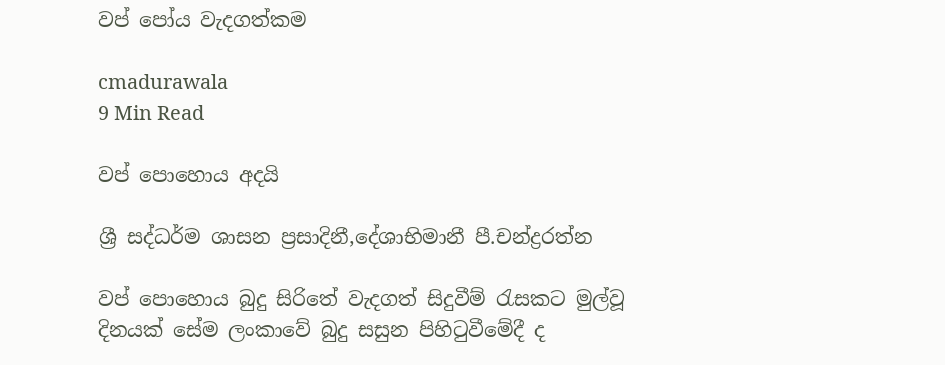වප් පෝය වැදගත්කම

cmadurawala
9 Min Read

වප් පොහොය අදයි

ශ්‍රී සද්ධර්ම ශාසන ප්‍රසාදිනී,දේශාභිමානී පී.චන්ද්‍රරත්න

වප් පොහොය බුදු සිරිතේ වැදගත් සිදුවීම් රැසකට මුල්වූ දිනයක් සේම ලංකාවේ බුදු සසුන පිහිටුවීමේදී ද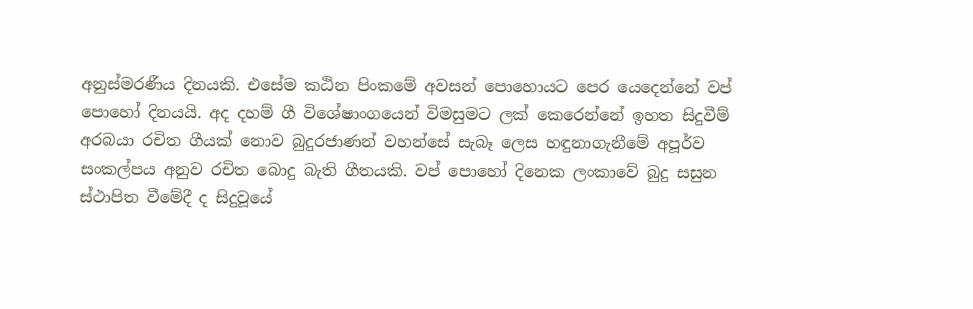අනුස්මරණීය දිනයකි. එසේම කඨින පිංකමේ අවසන් පොහොයට පෙර යෙදෙන්නේ වප් පොහෝ දිනයයි. අද දහම් ගී විශේෂාංගයෙන් විමසුමට ලක් කෙරෙන්නේ ඉහත සිදුවීම් අරබයා රචිත ගීයක් නොව බුදුරජාණන් වහන්සේ සැබෑ ලෙස හඳුනාගැනීමේ අපූර්ව සංකල්පය අනුව රචිත බොදු බැති ගීතයකි. වප් පොහෝ දිනෙක ලංකාවේ බුදු සසුන ස්ථාපිත වීමේදී ද සිදුවූයේ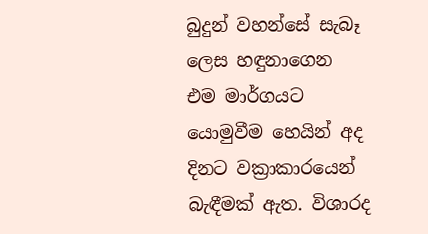බුදුන් වහන්සේ සැබෑ ලෙස හඳුනාගෙන එම මාර්ගයට යොමුවීම හෙයින් අද දිනට වක්‍රාකාරයෙන් බැඳීමක් ඇත. විශාරද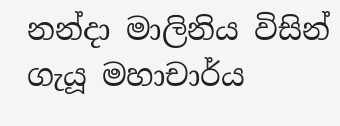නන්දා මාලිනිය විසින් ගැයූ මහාචාර්ය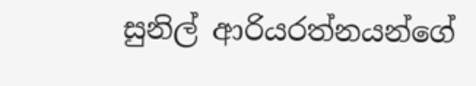සුනිල් ආරියරත්නයන්ගේ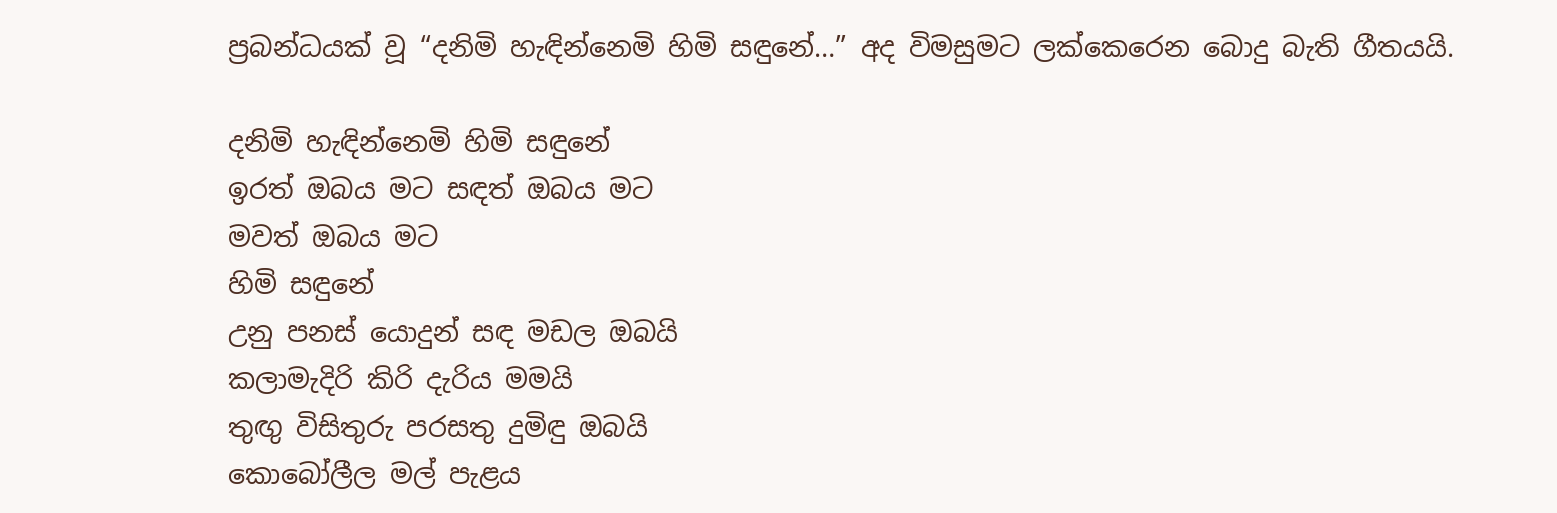ප්‍රබන්ධයක් වූ “දනිමි හැඳින්නෙමි හිමි සඳුනේ…” අද විමසුමට ලක්කෙරෙන බොදු බැති ගීතයයි.

දනිමි හැඳින්නෙමි හිමි සඳුනේ
ඉරත් ඔබය මට සඳත් ඔබය මට
මවත් ඔබය මට
හිමි සඳුනේ
උනු පනස් යොදුන් සඳ මඩල ඔබයි
කලාමැදිරි කිරි දැරිය මමයි
තුඟු විසිතුරු පරසතු දුමිඳු ඔබයි
කොබෝලීල මල් පැළය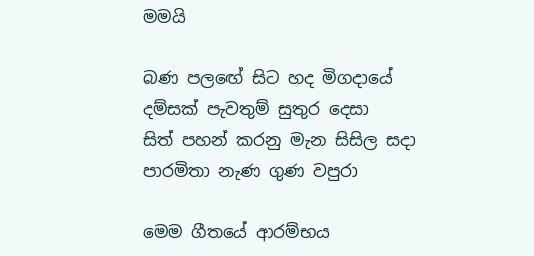මමයි

බණ පලඟේ සිට හද මිගදායේ
දම්සක් පැවතුම් සුතුර දෙසා
සිත් පහන් කරනු මැන සිසිල සදා
පාරමිතා නැණ ගුණ වපුරා

මෙම ගීතයේ ආරම්භය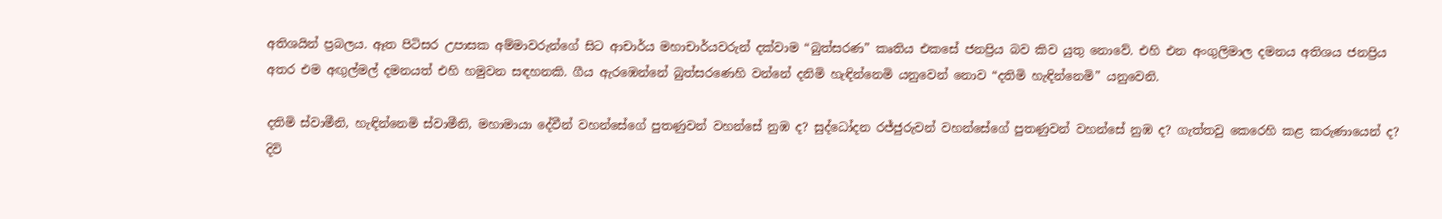අතිශයින් ප්‍රබලය. ඈත පිටිසර උපාසක අම්මාවරුන්ගේ සිට ආචාර්ය මහාචාර්යවරුන් දක්වාම “බුත්සරණ” කෘතිය එකසේ ජනප්‍රිය බව කිව යුතු නොවේ. එහි එන අංගුලිමාල දමනය අතිශය ජනප්‍රිය අතර එම අඟුල්මල් දමනයත් එහි හමුවන සඳහනකි. ගීය ඇරඹෙන්නේ බුත්සරණෙහි වන්නේ දනිමි හැඳින්නෙමි යනුවෙන් නොව “දතිමි හැඳින්නෙමි” යනුවෙනි.

දතිමි ස්වාමීනි, හැඳින්නෙමි ස්වාමීනි, මහාමායා දේවීන් වහන්සේගේ පුතණුවන් වහන්සේ නුඹ ද? සුද්ධෝදන රජ්ජුරුවන් වහන්සේගේ පුතණුවන් වහන්සේ නුඹ ද? ගැත්තවු කෙරෙහි කළ කරුණායෙන් ද? දිවි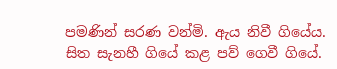පමණින් සරණ වන්මි. ඇය නිවී ගියේය. සිත සැනහී ගියේ කළ පව් ගෙවී ගියේ.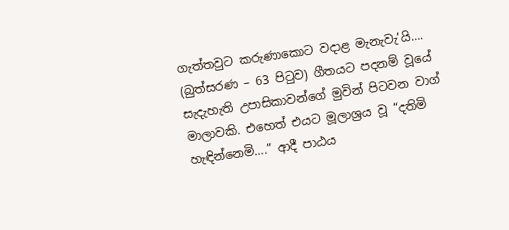ගැත්තවුට කරුණාකොට වදාළ මැනැවැ’යි…. (බුත්සරණ – 63 පිටුව) ගීතයට පදනම් වූයේ සැදැහැති උපාසිකාවන්ගේ මුවින් පිටවන වාග් මාලාවකි. එහෙත් එයට මූලාශ්‍රය වූ “දතිමි හැඳින්නෙමි….” ආදී පාඨය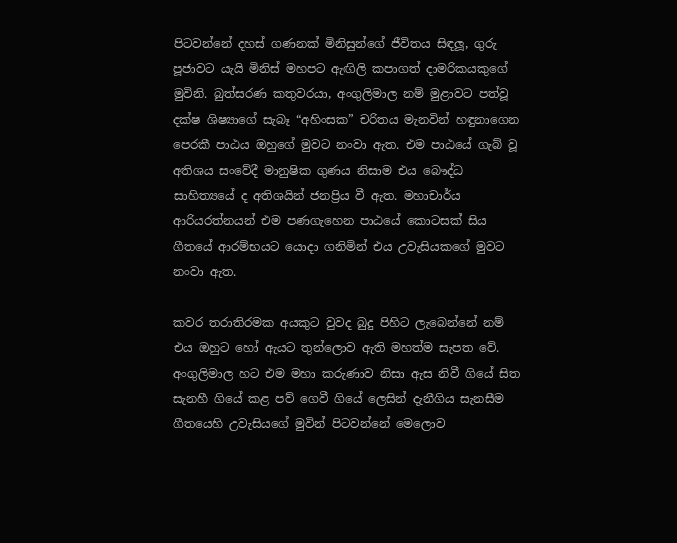පිටවන්නේ දහස් ගණනක් මිනිසුන්ගේ ජීවිතය සිඳලූ, ගුරු පූජාවට යැයි මිනිස් මහපට ඇඟිලි කපාගත් දාමරිකයකුගේ මුවිනි. බුත්සරණ කතුවරයා, අංගුලිමාල නම් මුළාවට පත්වූ දක්ෂ ශිෂ්‍යාගේ සැබෑ “අහිංසක” චරිතය මැනවින් හඳුනාගෙන පෙරකී පාඨය ඔහුගේ මුවට නංවා ඇත. එම පාඨයේ ගැබ් වූ අතිශය සංවේදී මානුෂික ගුණය නිසාම එය බෞද්ධ සාහිත්‍යයේ ද අතිශයින් ජනප්‍රිය වී ඇත. මහාචාර්ය ආරියරත්නයන් එම පණගැහෙන පාඨයේ කොටසක් සිය ගීතයේ ආරම්භයට යොදා ගනිමින් එය උවැසියකගේ මුවට නංවා ඇත.

කවර තරාතිරමක අයකුට වුවද බුදු පිහිට ලැබෙන්නේ නම් එය ඔහුට හෝ ඇයට තුන්ලොව ඇති මහත්ම සැපත වේ. අංගුලිමාල හට එම මහා කරුණාව නිසා ඇස නිවී ගියේ සිත සැනහී ගියේ කළ පව් ගෙවී ගියේ ලෙසින් දැනීගිය සැනසීම ගීතයෙහි උවැසියගේ මුවින් පිටවන්නේ මෙලොව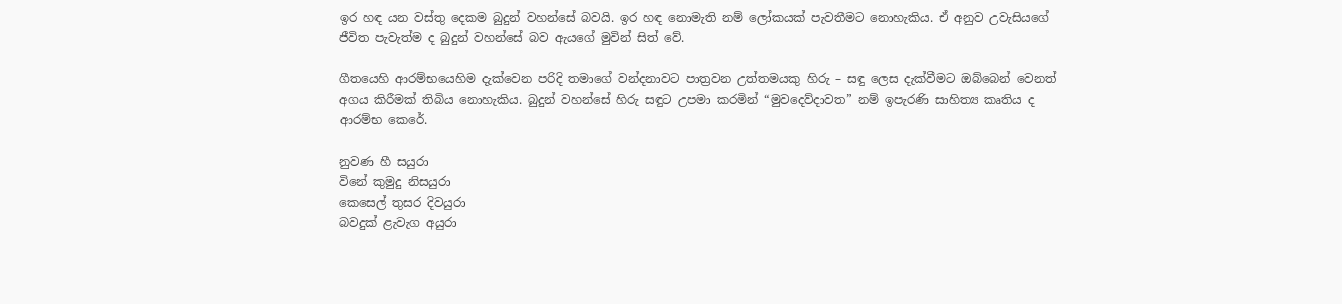ඉර හඳ යන වස්තු දෙකම බුදුන් වහන්සේ බවයි. ඉර හඳ නොමැති නම් ලෝකයක් පැවතීමට නොහැකිය. ඒ අනුව උවැසියගේ ජීවිත පැවැත්ම ද බුදුන් වහන්සේ බව ඇයගේ මුවින් සිත් වේ.

ගීතයෙහි ආරම්භයෙහිම දැක්වෙන පරිදි තමාගේ වන්දනාවට පාත්‍රවන උත්තමයකු හිරු – සඳු ලෙස දැක්වීමට ඔබ්බෙන් වෙනත් අගය කිරීමක් තිබිය නොහැකිය. බුදුන් වහන්සේ හිරු සඳුට උපමා කරමින් “මුවදෙව්දාවත” නම් ඉපැරණි සාහිත්‍ය කෘතිය ද ආරම්භ කෙරේ.

නුවණ හී සයුරා
විනේ කුමුදු නිසයුරා
කෙසෙල් තුසර දිවයුරා
බවදුක් ළැවැග අයුරා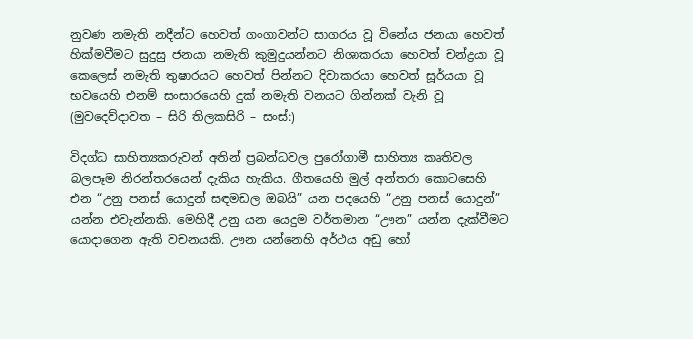නුවණ නමැති නදීන්ට හෙවත් ගංගාවන්ට සාගරය වූ විනේය ජනයා හෙවත් හික්මවීමට සුදුසු ජනයා නමැති කුමුදුයන්නට නිශාකරයා හෙවත් චන්ද්‍රයා වූ කෙලෙස් නමැති තුෂාරයට හෙවත් පින්නට දිවාකරයා හෙවත් සූර්යයා වූ භවයෙහි එනම් සංසාරයෙහි දුක් නමැති වනයට ගින්නක් වැනි වූ (මුවදෙව්දාවත – සිරි තිලකසිරි – සංස්:)

විදග්ධ සාහිත්‍යකරුවන් අතින් ප්‍රබන්ධවල පුරෝගාමී සාහිත්‍ය කෘතිවල බලපෑම නිරන්තරයෙන් දැකිය හැකිය. ගීතයෙහි මුල් අන්තරා කොටසෙහි එන “උනු පනස් යොදුන් සඳමඩල ඔබයි” යන පදයෙහි “උනු පනස් යොදුන්” යන්න එවැන්නකි. මෙහිදී උනු යන යෙදුම වර්තමාන “ඌන” යන්න දැක්වීමට යොදාගෙන ඇති වචනයකි. ඌන යන්නෙහි අර්ථය අඩු හෝ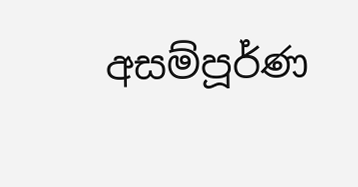අසම්පූර්ණ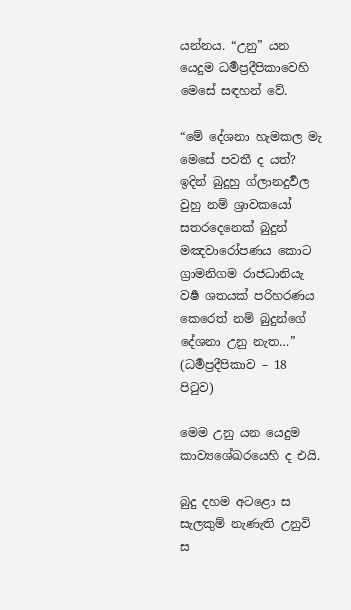යන්නය. “උනු” යන යෙදුම ධර්‍මප්‍රදීපිකාවෙහි මෙසේ සඳහන් වේ.

“මේ දේශනා හැමකල මැ මෙසේ පවතී ද යත්? ඉදින් බුදුහු ග්ලානදුර්‍වල වුහු නම් ශ්‍රාවකයෝ සතරදෙනෙක් බුදුන් මඤවාරෝපණය කොට ග්‍රාමනිගම රාජධානියැ වර්‍ෂ ශතයක් පරිහරණය කෙරෙත් නම් බුදුන්ගේ දේශනා උනු නැත…” (ධර්‍මප්‍රදීපිකාව – 18 පිටුව)

මෙම උනු යන යෙදුම කාව්‍යශේඛරයෙහි ද එයි.

බුදු දහම අටළො ස
සැලකුම් නැණැති උනුවි ස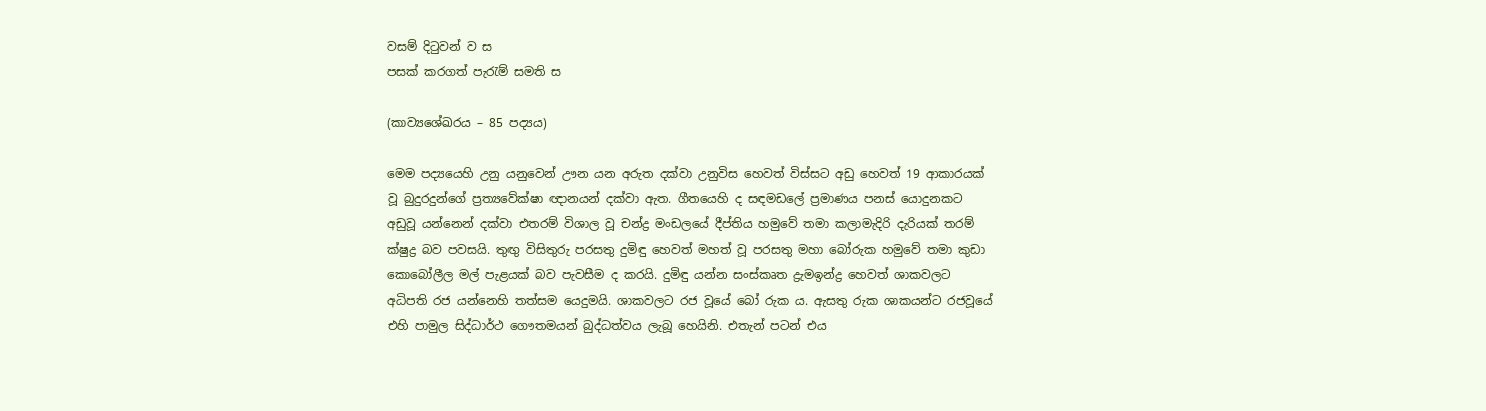වසම් දිටුවන් ව ස
පසක් කරගත් පැරැම් සමති ස

(කාව්‍යශේඛරය – 85 පද්‍යය)

මෙම පද්‍යයෙහි උනු යනුවෙන් ඌන යන අරුත දක්වා උනුවිස හෙවත් විස්සට අඩු හෙවත් 19 ආකාරයක් වූ බුදුරදුන්ගේ ප්‍රත්‍යවේක්ෂා ඥානයන් දක්වා ඇත. ගීතයෙහි ද සඳමඩලේ ප්‍රමාණය පනස් යොදුනකට අඩුවූ යන්නෙන් දක්වා එතරම් විශාල වූ චන්ද්‍ර මංඩලයේ දීප්තිය හමුවේ තමා කලාමැදිරි දැරියක් තරම් ක්ෂුද්‍ර බව පවසයි. තුඟු විසිතුරු පරසතු දුමිඳු හෙවත් මහත් වූ පරසතු මහා බෝරුක හමුවේ තමා කුඩා කොබෝලීල මල් පැළයක් බව පැවසීම ද කරයි. දුමිඳු යන්න සංස්කෘත ද්‍රැමඉන්ද්‍ර හෙවත් ශාකවලට අධිපති රජ යන්නෙහි තත්සම යෙදුමයි. ශාකවලට රජ වූයේ බෝ රුක ය. ඇසතු රුක ශාකයන්ට රජවූයේ එහි පාමුල සිද්ධාර්ථ ගෞතමයන් බුද්ධත්වය ලැබූ හෙයිනි. එතැන් පටන් එය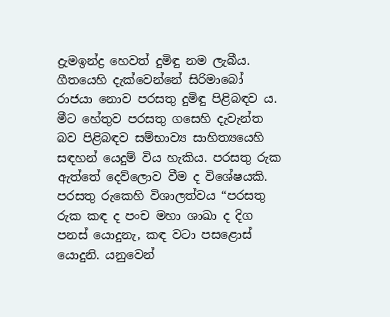ද්‍රැමඉන්ද්‍ර හෙවත් දුමිඳු නම ලැබීය. ගීතයෙහි දැක්වෙන්නේ සිරිමාබෝ රාජයා නොව පරසතු දුමිඳු පිළිබඳව ය. මීට හේතුව පරසතු ගසෙහි දැවැන්ත බව පිළිබඳව සම්භාව්‍ය සාහිත්‍යයෙහි සඳහන් යෙදුම් විය හැකිය. පරසතු රුක ඇත්තේ දෙව්ලොව වීම ද විශේෂයකි. පරසතු රුකෙහි විශාලත්වය “පරසතු රුක කඳ ද පංච මහා ශාඛා ද දිග පනස් යොදුනැ, කඳ වටා පසළොස් යොදුනි. යනුවෙන්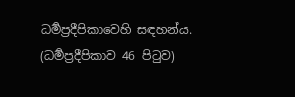ධර්‍මප්‍රදීපිකාවෙහි සඳහන්ය. (ධර්‍මප්‍රදීපිකාව 46 පිටුව)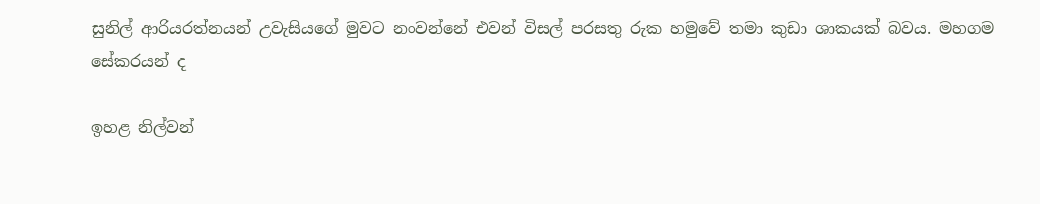සුනිල් ආරියරත්නයන් උවැසියගේ මුවට නංවන්නේ එවන් විසල් පරසතු රුක හමුවේ තමා කුඩා ශාකයක් බවය. මහගම සේකරයන් ද

ඉහළ නිල්වන්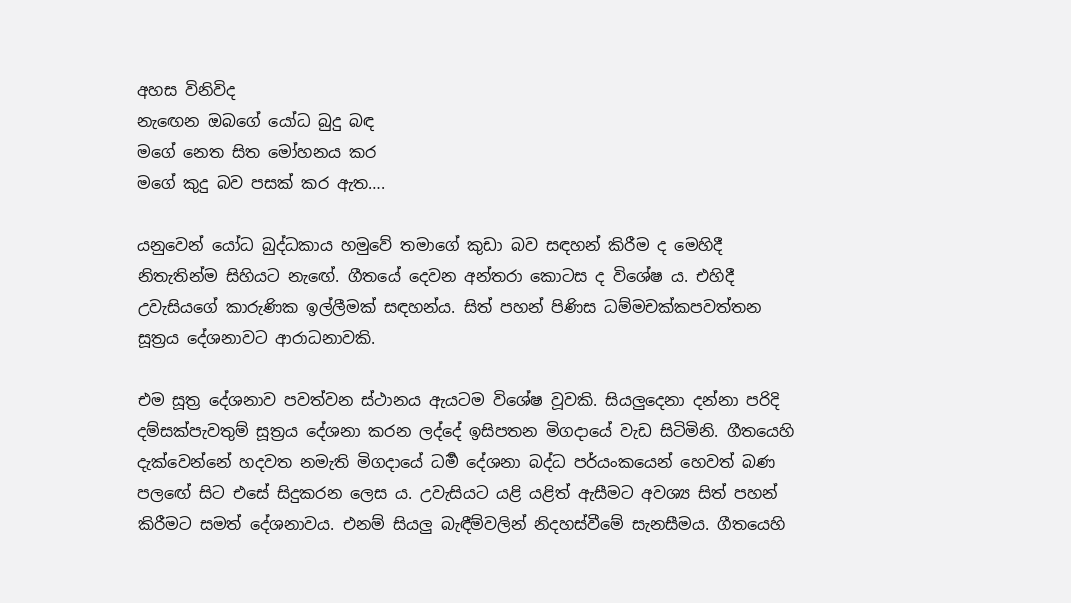අහස විනිවිද
නැඟෙන ඔබගේ යෝධ බුදු බඳ
මගේ නෙත සිත මෝහනය කර
මගේ කුදු බව පසක් කර ඇත….

යනුවෙන් යෝධ බුද්ධකාය හමුවේ තමාගේ කුඩා බව සඳහන් කිරීම ද මෙහිදී නිතැතින්ම සිහියට නැඟේ. ගීතයේ දෙවන අන්තරා කොටස ද විශේෂ ය. එහිදී උවැසියගේ කාරුණික ඉල්ලීමක් සඳහන්ය. සිත් පහන් පිණිස ධම්මචක්කපවත්තන සූත්‍රය දේශනාවට ආරාධනාවකි.

එම සූත්‍ර දේශනාව පවත්වන ස්ථානය ඇයටම විශේෂ වූවකි. සියලුදෙනා දන්නා පරිදි දම්සක්පැවතුම් සූත්‍රය දේශනා කරන ලද්දේ ඉසිපතන මිගදායේ වැඩ සිටිමිනි. ගීතයෙහි දැක්වෙන්නේ හදවත නමැති මිගදායේ ධර්‍ම දේශනා බද්ධ පර්යංකයෙන් හෙවත් බණ පලඟේ සිට එසේ සිදුකරන ලෙස ය. උවැසියට යළි යළිත් ඇසීමට අවශ්‍ය සිත් පහන් කිරීමට සමත් දේශනාවය. එනම් සියලු බැඳීම්වලින් නිදහස්වීමේ සැනසීමය. ගීතයෙහි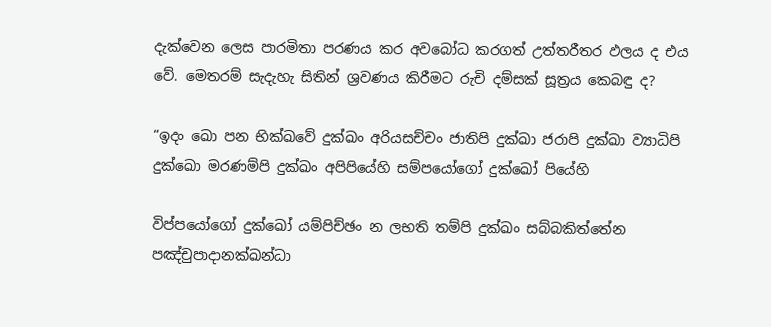දැක්වෙන ලෙස පාරමිතා පරණය කර අවබෝධ කරගත් උත්තරීතර ඵලය ද එය වේ. මෙතරම් සැදැහැ සිතින් ශ්‍රවණය කිරීමට රුචි දම්සක් සූත්‍රය කෙබඳු ද?

“ඉදං ඛො පන භික්ඛවේ දුක්ඛං අරියසච්චං ජාතිපි දුක්ඛා ජරාපි දුක්ඛා ව්‍යාධිපි දුක්ඛො මරණම්පි දුක්ඛං අපිපියේහි සම්පයෝගෝ දුක්ඛෝ පියේහි

විප්පයෝගෝ දුක්ඛෝ යම්පිච්ඡං න ලභති තම්පි දුක්ඛං සබ්බකිත්තේන පඤ්චුපාදානක්ඛන්ධා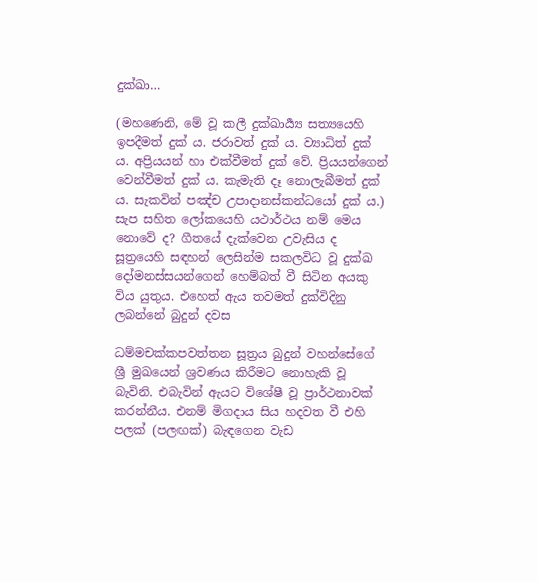දුක්ඛා…

(මහණෙනි, මේ වූ කලී දුක්ඛාර්‍ය්‍ය සත්‍යයෙහි ඉපදීමත් දුක් ය. ජරාවත් දුක් ය. ව්‍යාධිත් දුක් ය. අප්‍රියයන් හා එක්වීමත් දුක් වේ. ප්‍රියයන්ගෙන් වෙන්වීමත් දුක් ය. කැමැති දෑ නොලැබීමත් දුක් ය. සැකවින් පඤ්ච උපාදානස්කන්ධයෝ දුක් ය.) සැප සහිත ලෝකයෙහි යථාර්ථය නම් මෙය නොවේ ද? ගීතයේ දැක්වෙන උවැසිය ද සූත්‍රයෙහි සඳහන් ලෙසින්ම සකලවිධ වූ දුක්ඛ දෝමනස්සයන්ගෙන් හෙම්බත් වී සිටින අයකු විය යුතුය. එහෙත් ඇය තවමත් දුක්විදිනු ලබන්නේ බුදුන් දවස

ධම්මචක්කපවත්තන සූත්‍රය බුදුන් වහන්සේගේ ශ්‍රී මුඛයෙන් ශ්‍රවණය කිරීමට නොහැකි වූ බැවිනි. එබැවින් ඇයට විශේෂී වූ ප්‍රාර්ථනාවක් කරන්නීය. එනම් මිගදාය සිය හදවත වී එහි පලක් (පලඟක්) බැඳගෙන වැඩ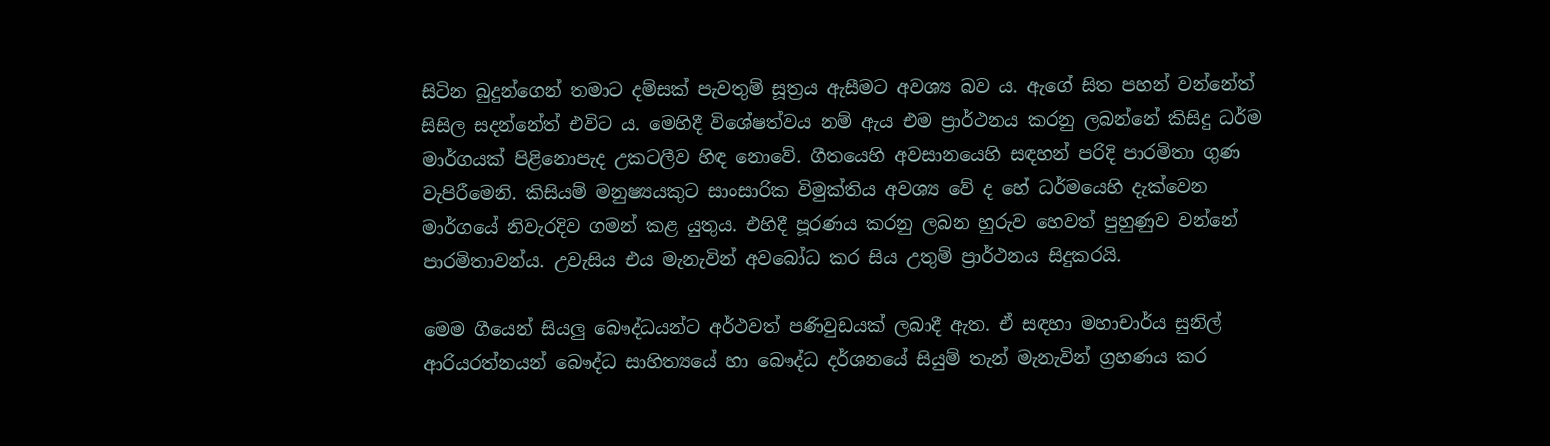සිටින බුදුන්ගෙන් තමාට දම්සක් පැවතුම් සූත්‍රය ඇසීමට අවශ්‍ය බව ය. ඇගේ සිත පහන් වන්නේත් සිසිල සදන්නේත් එවිට ය. මෙහිදී විශේෂත්වය නම් ඇය එම ප්‍රාර්ථනය කරනු ලබන්නේ කිසිදු ධර්ම මාර්ගයක් පිළිනොපැද උකටලීව හිඳ නොවේ. ගීතයෙහි අවසානයෙහි සඳහන් පරිදි පාරමිතා ගුණ වැපිරීමෙනි. කිසියම් මනුෂ්‍යයකුට සාංසාරික විමුක්තිය අවශ්‍ය වේ ද හේ ධර්මයෙහි දැක්වෙන මාර්ගයේ නිවැරදිව ගමන් කළ යුතුය. එහිදී පූරණය කරනු ලබන හුරුව හෙවත් පුහුණුව වන්නේ පාරමිතාවන්ය. උවැසිය එය මැනැවින් අවබෝධ කර සිය උතුම් ප්‍රාර්ථනය සිදුකරයි.

මෙම ගීයෙන් සියලු බෞද්ධයන්ට අර්ථවත් පණිවුඩයක් ලබාදී ඇත. ඒ සඳහා මහාචාර්ය සුනිල් ආරියරත්නයන් බෞද්ධ සාහිත්‍යයේ හා බෞද්ධ දර්ශනයේ සියුම් තැන් මැනැවින් ග්‍රහණය කර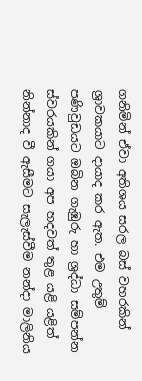ගනිමින් ඒවා අතිශය සරල බස් වහරකින් ශ්‍රාවකයාට දායාද කර ඇත. එම උතුම් පණිවුඩයට ඔබින ගැඹුරු හා ශ්‍රද්ධා සම්පන්න ස්වරයකින් ගයා අප හදවත් තුළ යළි යළිත් නින්නාද වී ඇසීමට සැලැස්වීම නන්දා මාලිනිය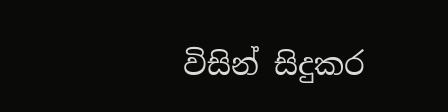විසින් සිදුකර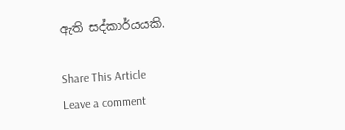ඇති සද්කාර්යයකි.

Share This Article
Leave a comment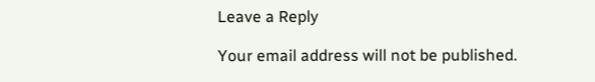Leave a Reply

Your email address will not be published.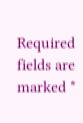Required fields are marked *